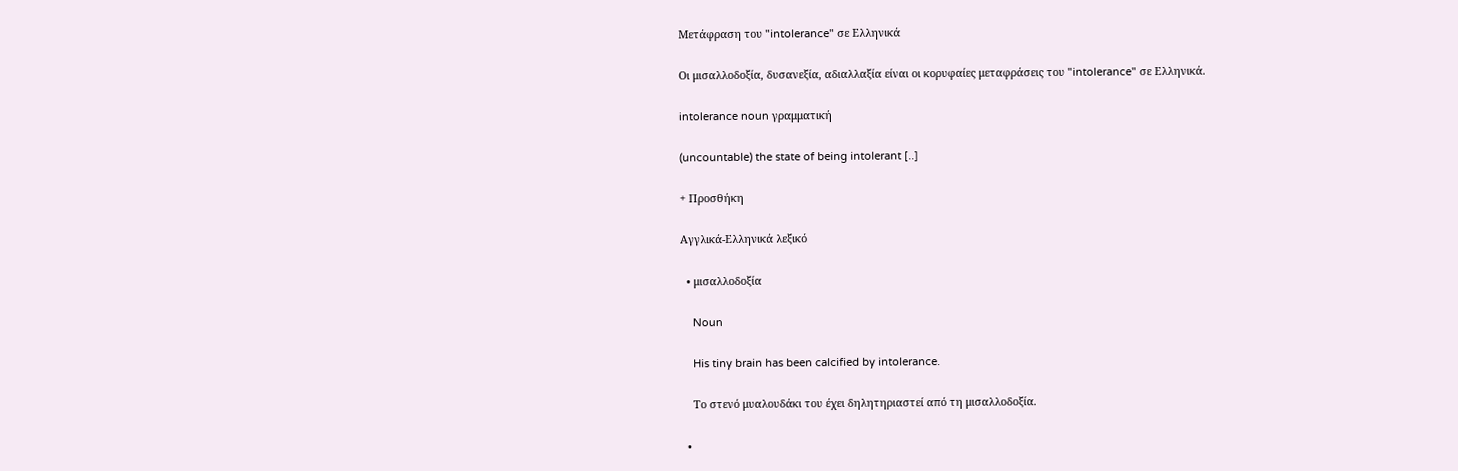Μετάφραση του "intolerance" σε Ελληνικά

Οι μισαλλοδοξία, δυσανεξία, αδιαλλαξία είναι οι κορυφαίες μεταφράσεις του "intolerance" σε Ελληνικά.

intolerance noun γραμματική

(uncountable) the state of being intolerant [..]

+ Προσθήκη

Αγγλικά-Ελληνικά λεξικό

  • μισαλλοδοξία

    Noun

    His tiny brain has been calcified by intolerance.

    Το στενό μυαλουδάκι του έχει δηλητηριαστεί από τη μισαλλοδοξία.

  •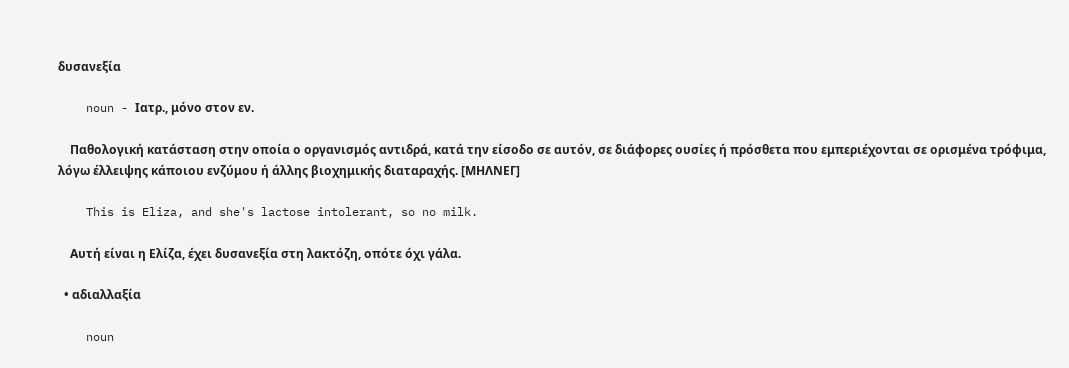δυσανεξία

    noun - Ιατρ., μόνο στον εν.

    Παθολογική κατάσταση στην οποία ο οργανισμός αντιδρά, κατά την είσοδο σε αυτόν, σε διάφορες ουσίες ή πρόσθετα που εμπεριέχονται σε ορισμένα τρόφιμα, λόγω έλλειψης κάποιου ενζύμου ή άλλης βιοχημικής διαταραχής. [ΜΗΛΝΕΓ]

    This is Eliza, and she's lactose intolerant, so no milk.

    Αυτή είναι η Ελίζα, έχει δυσανεξία στη λακτόζη, οπότε όχι γάλα.

  • αδιαλλαξία

    noun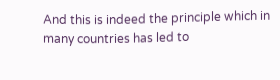And this is indeed the principle which in many countries has led to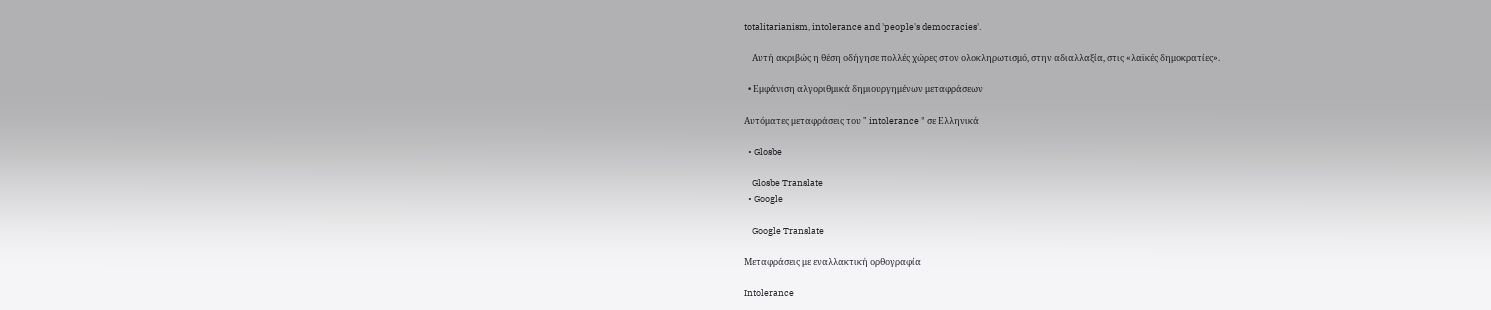totalitarianism, intolerance and 'people's democracies'.

    Αυτή ακριβώς η θέση οδήγησε πολλές χώρες στον ολοκληρωτισμό, στην αδιαλλαξία, στις «λαϊκές δημοκρατίες».

  • Εμφάνιση αλγοριθμικά δημιουργημένων μεταφράσεων

Αυτόματες μεταφράσεις του " intolerance " σε Ελληνικά

  • Glosbe

    Glosbe Translate
  • Google

    Google Translate

Μεταφράσεις με εναλλακτική ορθογραφία

Intolerance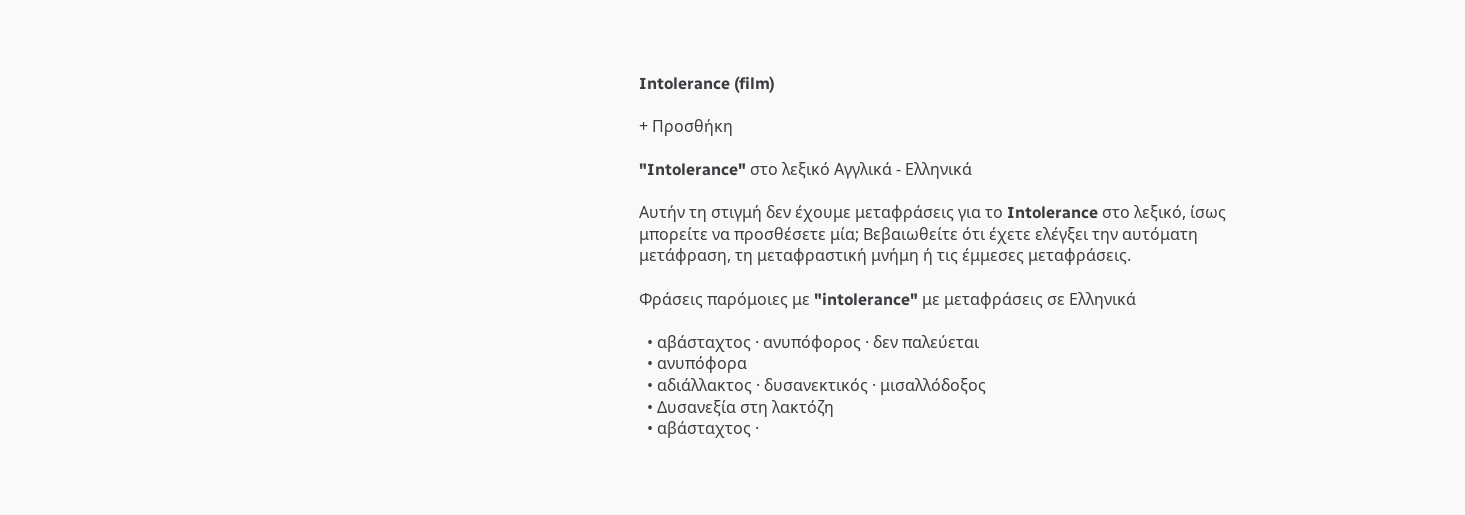Intolerance (film)

+ Προσθήκη

"Intolerance" στο λεξικό Αγγλικά - Ελληνικά

Αυτήν τη στιγμή δεν έχουμε μεταφράσεις για το Intolerance στο λεξικό, ίσως μπορείτε να προσθέσετε μία; Βεβαιωθείτε ότι έχετε ελέγξει την αυτόματη μετάφραση, τη μεταφραστική μνήμη ή τις έμμεσες μεταφράσεις.

Φράσεις παρόμοιες με "intolerance" με μεταφράσεις σε Ελληνικά

  • αβάσταχτος · ανυπόφορος · δεν παλεύεται
  • ανυπόφορα
  • αδιάλλακτος · δυσανεκτικός · μισαλλόδοξος
  • Δυσανεξία στη λακτόζη
  • αβάσταχτος ·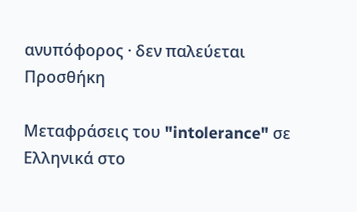ανυπόφορος · δεν παλεύεται
Προσθήκη

Μεταφράσεις του "intolerance" σε Ελληνικά στο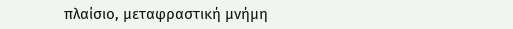πλαίσιο, μεταφραστική μνήμη